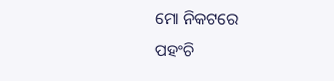ମୋ ନିକଟରେ
ପହଂଚି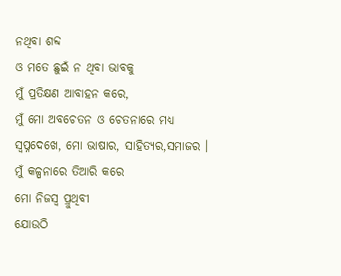ନଥିବା ଶବ୍ଦ
ଓ ମତେ ଛୁଇଁ ନ ଥିବା ଭାବକୁ
ମୁଁ ପ୍ରତିକ୍ଷଣ ଆବାହନ କରେ,
ମୁଁ ମୋ ଅବଚେତନ ଓ ଚେତନାରେ ମଧ୍ୟ
ସ୍ବପ୍ନଦେଖେ, ମୋ ଭାଷାର, ସାହିତ୍ୟର,ସମାଜର ।
ମୁଁ କଳ୍ପନାରେ ତିଆରି କରେ
ମୋ ନିଜସ୍ବ ପ୍ରୁଥିବୀ
ଯୋଉଠି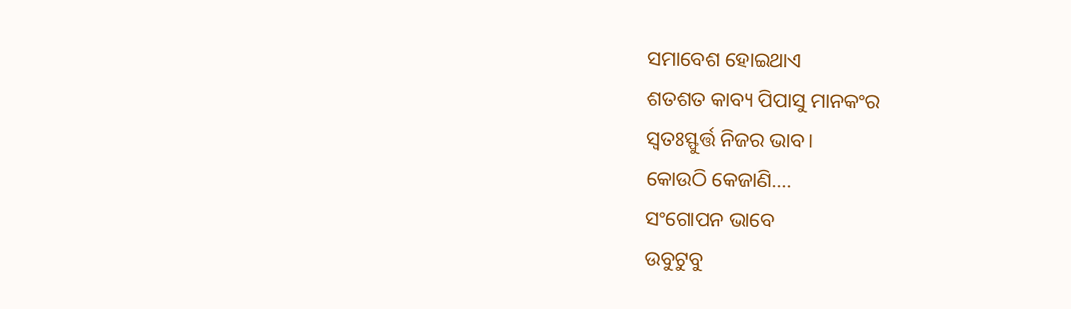ସମାବେଶ ହୋଇଥାଏ
ଶତଶତ କାବ୍ୟ ପିପାସୁ ମାନକଂର
ସ୍ବତଃସ୍ଫୁର୍ତ୍ତ ନିଜର ଭାବ।
କୋଉଠି କେଜାଣି….
ସଂଗୋପନ ଭାବେ
ଉବୁଟୁବୁ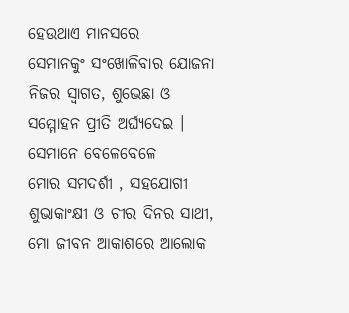ହେଉଥାଏ ମାନସରେ
ସେମାନକୁଂ ସଂଖୋଳିବାର ଯୋଜନା
ନିଜର ସ୍ବାଗତ, ଶୁଭେଛା ଓ
ସମ୍ମୋହନ ପ୍ରୀତି ଅର୍ଘ୍ୟଦେଇ ।
ସେମାନେ ବେଳେବେଳେ
ମୋର ସମଦର୍ଶୀ , ସହଯୋଗୀ
ଶୁଭାକାଂକ୍ଷୀ ଓ ଚୀର ଦିନର ସାଥୀ,
ମୋ ଜୀବନ ଆକାଶରେ ଆଲୋକ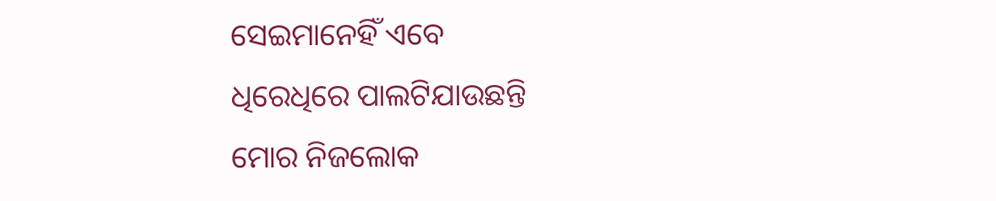ସେଇମାନେହିଁ ଏବେ
ଧିରେଧିରେ ପାଲଟିଯାଉଛନ୍ତି
ମୋର ନିଜଲୋକ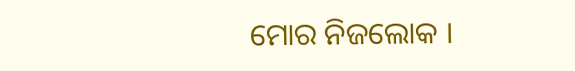ମୋର ନିଜଲୋକ ।